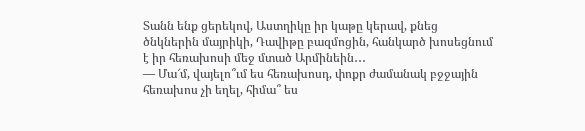Տանն ենք ցերեկով, Աստղիկը իր կաթը կերավ, քնեց ծնկներին մայրիկի, Դավիթը բազմոցին, հանկարծ խոսեցնում է իր հեռախոսի մեջ մտած Արմինեին․․․
— Մա՜մ, վայելո՞ւմ ես հեռախոսդ, փոքր ժամանակ բջջային հեռախոս չի եղել, հիմա՞ ես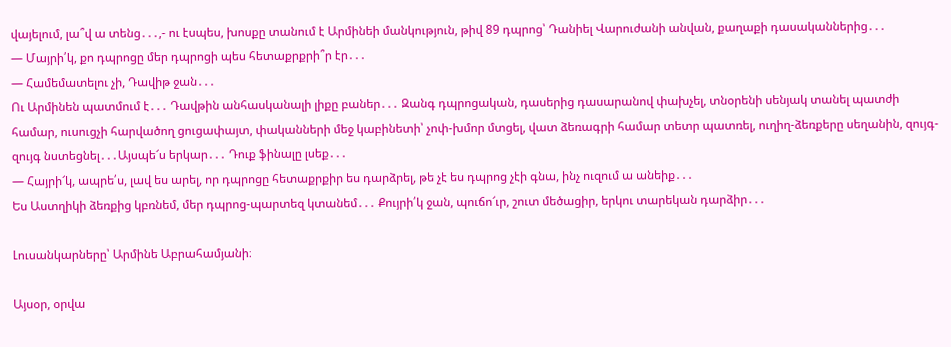վայելում, լա՞վ ա տենց․․․,- ու էսպես, խոսքը տանում է Արմինեի մանկություն, թիվ 89 դպրոց՝ Դանիել Վարուժանի անվան, քաղաքի դասականներից․․․
— Մայրի՛կ, քո դպրոցը մեր դպրոցի պես հետաքրքրի՞ր էր․․․
— Համեմատելու չի, Դավիթ ջան․․․
Ու Արմինեն պատմում է․․․ Դավթին անհասկանալի լիքը բաներ․․․ Զանգ դպրոցական, դասերից դասարանով փախչել, տնօրենի սենյակ տանել պատժի համար, ուսուցչի հարվածող ցուցափայտ, փականների մեջ կաբինետի՝ չոփ-խմոր մտցել, վատ ձեռագրի համար տետր պատռել, ուղիղ-ձեռքերը սեղանին, զույգ-զույգ նստեցնել․․․Այսպե՜ս երկար․․․ Դուք ֆինալը լսեք․․․
— Հայրի՜կ, ապրե՛ս, լավ ես արել, որ դպրոցը հետաքրքիր ես դարձրել, թե չէ ես դպրոց չէի գնա, ինչ ուզում ա անեիք․․․
Ես Աստղիկի ձեռքից կբռնեմ, մեր դպրոց-պարտեզ կտանեմ․․․ Քույրի՛կ ջան, պուճո՜ւր, շուտ մեծացիր, երկու տարեկան դարձիր․․․

Լուսանկարները՝ Արմինե Աբրահամյանի։

Այսօր, օրվա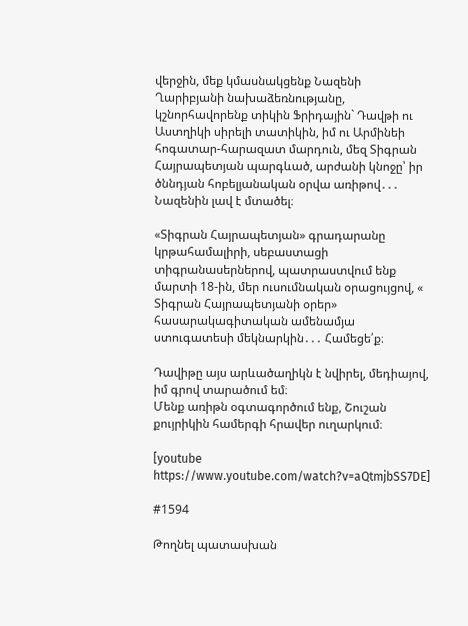վերջին, մեք կմասնակցենք Նազենի Ղարիբյանի նախաձեռնությանը, կշնորհավորենք տիկին Ֆրիդային` Դավթի ու Աստղիկի սիրելի տատիկին, իմ ու Արմինեի հոգատար-հարազատ մարդուն, մեզ Տիգրան Հայրապետյան պարգևած, արժանի կնոջը՝ իր ծննդյան հոբելյանական օրվա առիթով․․․ Նազենին լավ է մտածել։

«Տիգրան Հայրապետյան» գրադարանը կրթահամալիրի, սեբաստացի տիգրանասերներով, պատրաստվում ենք մարտի 18-ին, մեր ուսումնական օրացույցով, « Տիգրան Հայրապետյանի օրեր» հասարակագիտական ամենամյա ստուգատեսի մեկնարկին․․․ Համեցե՛ք։

Դավիթը այս արևածաղիկն է նվիրել, մեդիայով, իմ գրով տարածում եմ։
Մենք առիթն օգտագործում ենք, Շուշան քույրիկին համերգի հրավեր ուղարկում։

[youtube https://www.youtube.com/watch?v=aQtmjbSS7DE]

#1594

Թողնել պատասխան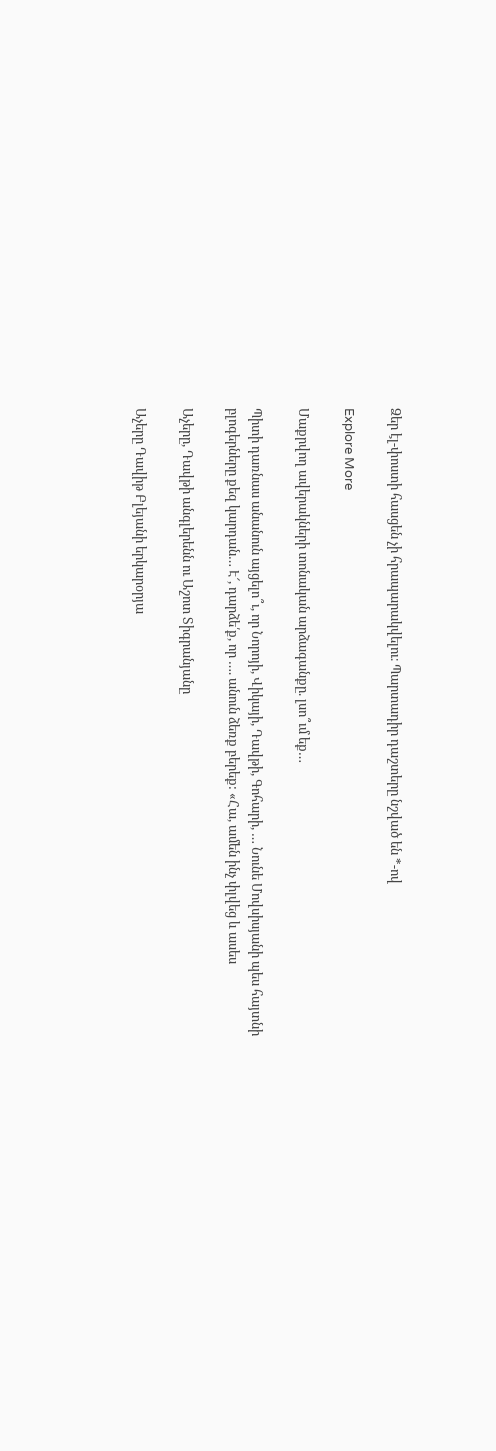Ձեր էլ-փոստի հասցեն չի հրապարակվելու։ Պարտադիր դաշտերը նշված են *-ով

Explore More

Մաքրվող ավերակների տոնական արձագանքը. լսո՞ւմ եք…

Պիտի դառնաս անանուն այցելո՞ւ, որ Նորոյի, Վիկայի, Դավթի, Գոհարի, … Նունե Մովսիսյանի պես հայտնի բլոգերները քեզ կարդան… Է՜, դարձե՛ք, որ …. անուն ձեռք բերեք: «Հա, ամեն ինչ փլվեց և ասես

Աչերը, Դավթի անգլերենն ու Աշոտ Տիգրանյանը

Աչերը Դավիթ Բլեյանի երկարօրյա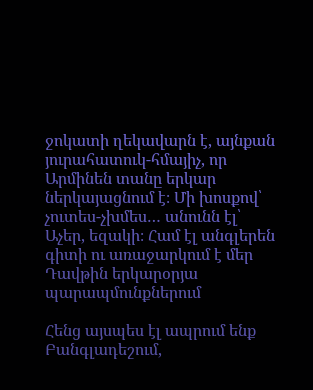ջոկատի ղեկավարն է, այնքան յուրահատուկ-հմայիչ, որ Արմինեն տանը երկար ներկայացնում է։ Մի խոսքով՝ չուտես-չխմես… անունն էլ՝ Աչեր, եզակի։ Համ էլ անգլերեն գիտի ու առաջարկում է մեր Դավթին երկարօրյա պարապմունքներում

Հենց այսպես էլ ապրում ենք Բանգլադեշում,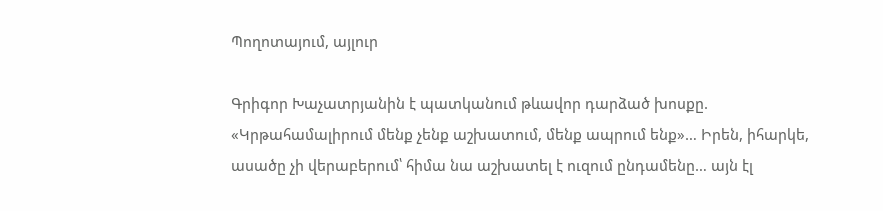Պողոտայում, այլուր

Գրիգոր Խաչատրյանին է պատկանում թևավոր դարձած խոսքը. «Կրթահամալիրում մենք չենք աշխատում, մենք ապրում ենք»… Իրեն, իհարկե, ասածը չի վերաբերում՝ հիմա նա աշխատել է ուզում ընդամենը… այն էլ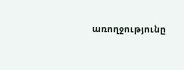առողջությունը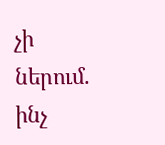չի ներում. ինչ